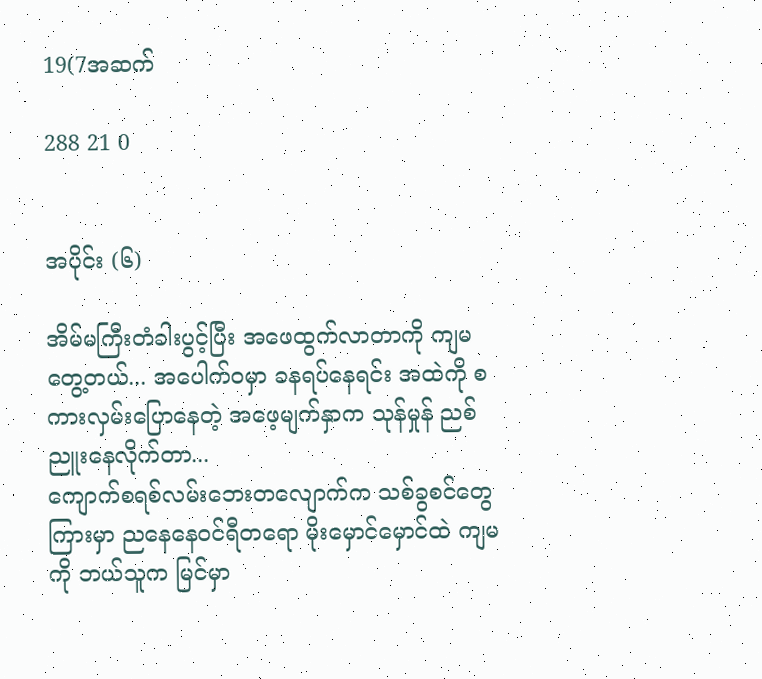19(7အဆက်

288 21 0


အပိုင်း (၆)

အိမ်မကြီးတံခါးပွင့်ပြီး အဖေထွက်လာတာကို ကျမတွေ့တယ်... အပေါက်ဝမှာ ခနရပ်နေရင်း အထဲကို စကားလှမ်းပြောနေတဲ့ အဖေ့မျက်နှာက သုန်မှုန် ညစ်ညူးနေလိုက်တာ...
ကျောက်စရစ်လမ်းဘေးတလျောက်က သစ်ခွစင်တွေကြားမှာ ညနေနေဝင်ရီတရော မိုးမှောင်မှောင်ထဲ ကျမကို ဘယ်သူက မြင်မှာ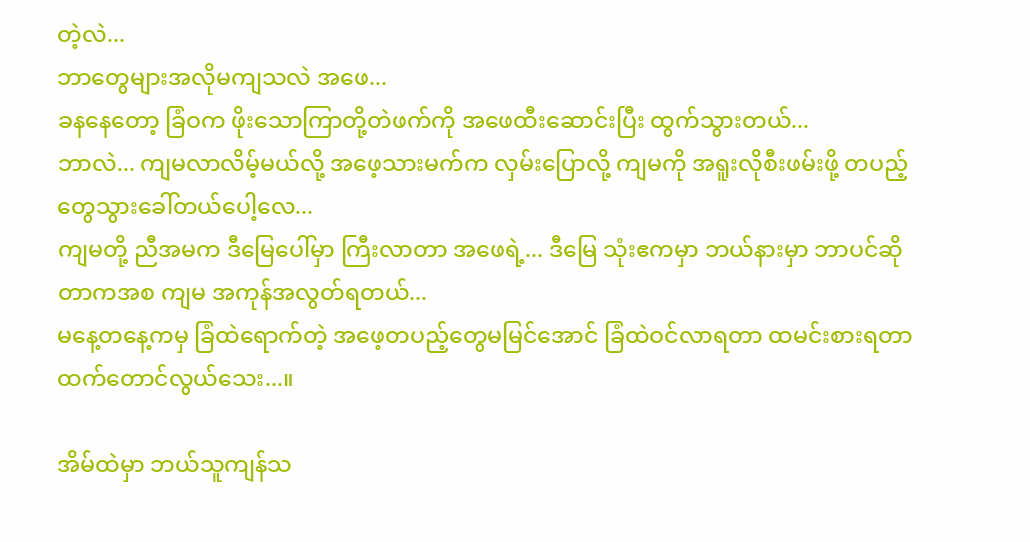တဲ့လဲ...
ဘာတွေများအလိုမကျသလဲ အဖေ...
ခနနေတော့ ခြံဝက ဖိုးသောကြာတို့တဲဖက်ကို အဖေထီးဆောင်းပြီး ထွက်သွားတယ်...
ဘာလဲ... ကျမလာလိမ့်မယ်လို့ အဖေ့သားမက်က လှမ်းပြောလို့ ကျမကို အရူးလိုစီးဖမ်းဖို့ တပည့်တွေသွားခေါ်တယ်ပေါ့လေ...
ကျမတို့ ညီအမက ဒီမြေပေါ်မှာ ကြီးလာတာ အဖေရဲ့... ဒီမြေ သုံးဧကမှာ ဘယ်နားမှာ ဘာပင်ဆိုတာကအစ ကျမ အကုန်အလွတ်ရတယ်...
မနေ့တနေ့ကမှ ခြံထဲရောက်တဲ့ အဖေ့တပည့်တွေမမြင်အောင် ခြံထဲဝင်လာရတာ ထမင်းစားရတာထက်တောင်လွယ်သေး...။

အိမ်ထဲမှာ ဘယ်သူကျန်သ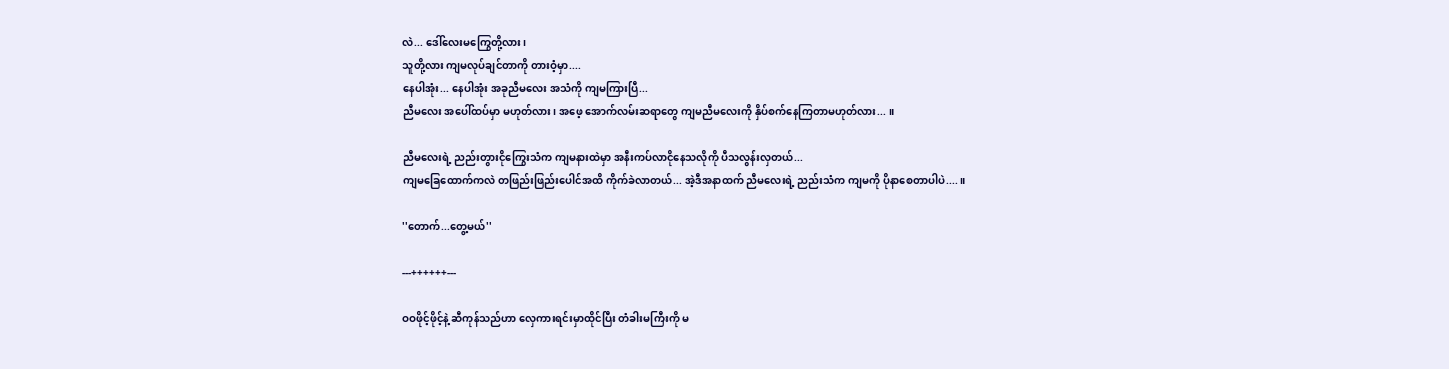လဲ... ဒေါ်လေးမကြွေတို့လား၊
သူတို့လား ကျမလုပ်ချင်တာကို တားဝံ့မှာ....
နေပါအုံး... နေပါအုံး အခုညီမလေး အသံကို ကျမကြားပြီ...
ညီမလေး အပေါ်ထပ်မှာ မဟုတ်လား၊ အဖေ့ အောက်လမ်းဆရာတွေ ကျမညီမလေးကို နှိပ်စက်နေကြတာမဟုတ်လား... ။

ညီမလေးရဲ့ ညည်းတွားငိုကြွေးသံက ကျမနားထဲမှာ အနီးကပ်လာငိုနေသလိုကို ပီသလွန်းလှတယ်...
ကျမခြေထောက်ကလဲ တဖြည်းဖြည်းပေါင်အထိ ကိုက်ခဲလာတယ်... အဲ့ဒီအနာထက် ညီမလေးရဲ့ ညည်းသံက ကျမကို ပိုနာစေတာပါပဲ....။

''တောက်...တွေ့မယ်''

---++++++---

ဝဝဖိုင့်ဖိုင့်နဲ့ ဆီကုန်သည်ဟာ လှေကားရင်းမှာထိုင်ပြီး တံခါးမကြီးကို မ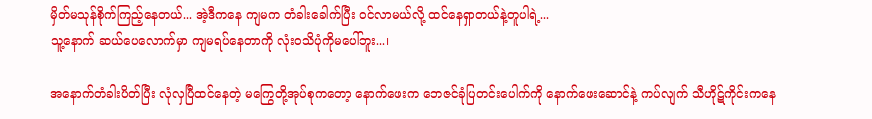မှိတ်မသုန်စိုက်ကြည့်နေတယ်... အဲ့ဒီကနေ ကျမက တံခါးခေါက်ပြီး ဝင်လာမယ်လို့ ထင်နေရှာတယ်နဲ့တူပါရဲ့...
သူ့နောက် ဆယ်ပေလောက်မှာ ကျမရပ်နေတာကို လုံးဝသိပုံကိုမပေါ်ဘူး...၊

အနောက်တံခါးပိတ်ပြီး လုံလှပြီထင်နေတဲ့ မကြွေတို့အုပ်စုကတော့ နောက်ဖေးက ဘေဇင်ခုံပြတင်းပေါက်ကို နောက်ဖေးဆောင်နဲ့ ကပ်လျက် သီဟိုဋ်ကိုင်းကနေ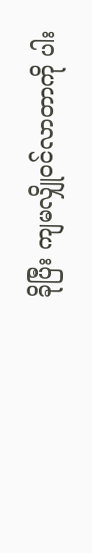ခိုပြီး ကျမလျှိုဝင်လာတာကို ပါး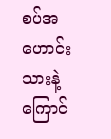စပ်အဟောင်းသားနဲ့ ကြောင်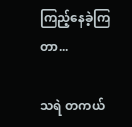ကြည့်နေခဲ့ကြတာ...

သရဲ တကယ်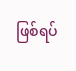ဖြစ်ရပ်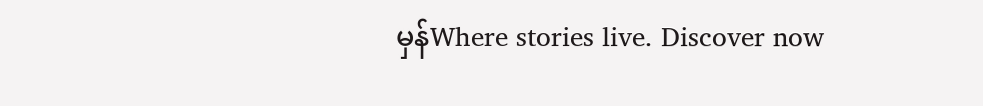မှန်Where stories live. Discover now